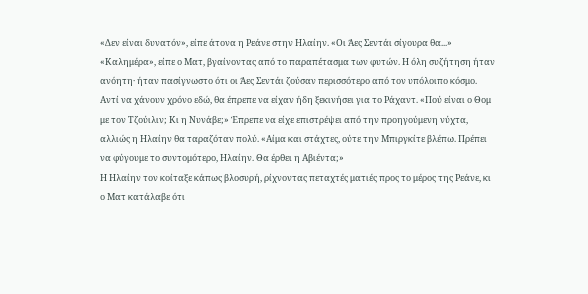«Δεν είναι δυνατόν», είπε άτονα η Ρεάνε στην Ηλαίην. «Οι Άες Σεντάι σίγουρα θα...»
«Καλημέρα», είπε ο Ματ, βγαίνοντας από το παραπέτασμα των φυτών. Η όλη συζήτηση ήταν ανόητη· ήταν πασίγνωστο ότι οι Άες Σεντάι ζούσαν περισσότερο από τον υπόλοιπο κόσμο. Αντί να χάνουν χρόνο εδώ, θα έπρεπε να είχαν ήδη ξεκινήσει για το Ράχαντ. «Πού είναι ο Θομ με τον Τζούιλιν; Κι η Νυνάβε;» Έπρεπε να είχε επιστρέψει από την προηγούμενη νύχτα, αλλιώς η Ηλαίην θα ταραζόταν πολύ. «Αίμα και στάχτες, ούτε την Μπιργκίτε βλέπω. Πρέπει να φύγουμε το συντομότερο, Ηλαίην. Θα έρθει η Αβιέντα;»
Η Ηλαίην τον κοίταξε κάπως βλοσυρή, ρίχνοντας πεταχτές ματιές προς το μέρος της Ρεάνε, κι ο Ματ κατάλαβε ότι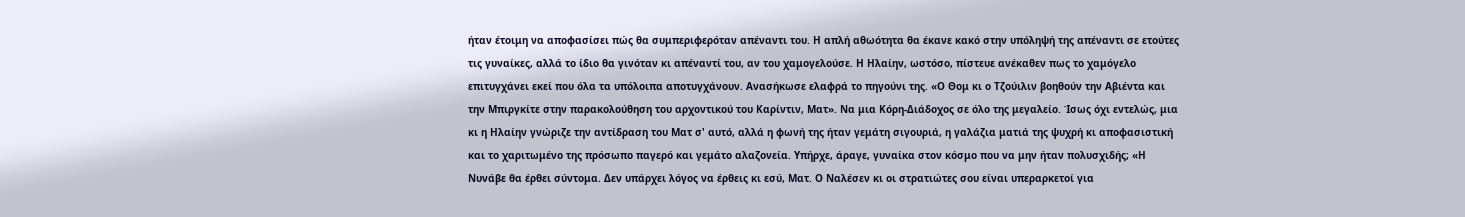ήταν έτοιμη να αποφασίσει πώς θα συμπεριφερόταν απέναντι του. Η απλή αθωότητα θα έκανε κακό στην υπόληψή της απέναντι σε ετούτες τις γυναίκες, αλλά το ίδιο θα γινόταν κι απέναντί του, αν του χαμογελούσε. Η Ηλαίην, ωστόσο, πίστευε ανέκαθεν πως το χαμόγελο επιτυγχάνει εκεί που όλα τα υπόλοιπα αποτυγχάνουν. Ανασήκωσε ελαφρά το πηγούνι της. «Ο Θομ κι ο Τζούιλιν βοηθούν την Αβιέντα και την Μπιργκίτε στην παρακολούθηση του αρχοντικού του Καρίντιν, Ματ». Να μια Κόρη-Διάδοχος σε όλο της μεγαλείο. Ίσως όχι εντελώς, μια κι η Ηλαίην γνώριζε την αντίδραση του Ματ σ' αυτό, αλλά η φωνή της ήταν γεμάτη σιγουριά, η γαλάζια ματιά της ψυχρή κι αποφασιστική και το χαριτωμένο της πρόσωπο παγερό και γεμάτο αλαζονεία. Υπήρχε, άραγε, γυναίκα στον κόσμο που να μην ήταν πολυσχιδής; «Η Νυνάβε θα έρθει σύντομα. Δεν υπάρχει λόγος να έρθεις κι εσύ, Ματ. Ο Ναλέσεν κι οι στρατιώτες σου είναι υπεραρκετοί για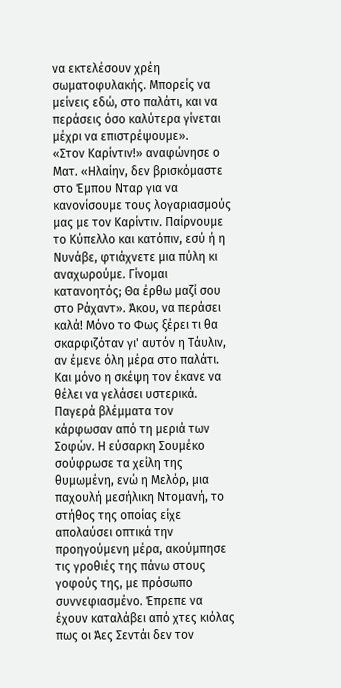να εκτελέσουν χρέη σωματοφυλακής. Μπορείς να μείνεις εδώ, στο παλάτι, και να περάσεις όσο καλύτερα γίνεται μέχρι να επιστρέψουμε».
«Στον Καρίντιν!» αναφώνησε ο Ματ. «Ηλαίην, δεν βρισκόμαστε στο Έμπου Νταρ για να κανονίσουμε τους λογαριασμούς μας με τον Καρίντιν. Παίρνουμε το Κύπελλο και κατόπιν, εσύ ή η Νυνάβε, φτιάχνετε μια πύλη κι αναχωρούμε. Γίνομαι κατανοητός; Θα έρθω μαζί σου στο Ράχαντ». Άκου, να περάσει καλά! Μόνο το Φως ξέρει τι θα σκαρφιζόταν γι' αυτόν η Τάυλιν, αν έμενε όλη μέρα στο παλάτι. Και μόνο η σκέψη τον έκανε να θέλει να γελάσει υστερικά.
Παγερά βλέμματα τον κάρφωσαν από τη μεριά των Σοφών. Η εύσαρκη Σουμέκο σούφρωσε τα χείλη της θυμωμένη, ενώ η Μελόρ, μια παχουλή μεσήλικη Ντομανή, το στήθος της οποίας είχε απολαύσει οπτικά την προηγούμενη μέρα, ακούμπησε τις γροθιές της πάνω στους γοφούς της, με πρόσωπο συννεφιασμένο. Έπρεπε να έχουν καταλάβει από χτες κιόλας πως οι Άες Σεντάι δεν τον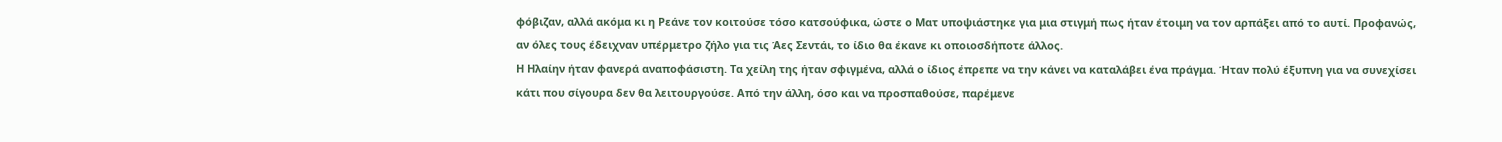φόβιζαν, αλλά ακόμα κι η Ρεάνε τον κοιτούσε τόσο κατσούφικα, ώστε ο Ματ υποψιάστηκε για μια στιγμή πως ήταν έτοιμη να τον αρπάξει από το αυτί. Προφανώς, αν όλες τους έδειχναν υπέρμετρο ζήλο για τις Άες Σεντάι, το ίδιο θα έκανε κι οποιοσδήποτε άλλος.
Η Ηλαίην ήταν φανερά αναποφάσιστη. Τα χείλη της ήταν σφιγμένα, αλλά ο ίδιος έπρεπε να την κάνει να καταλάβει ένα πράγμα. Ήταν πολύ έξυπνη για να συνεχίσει κάτι που σίγουρα δεν θα λειτουργούσε. Από την άλλη, όσο και να προσπαθούσε, παρέμενε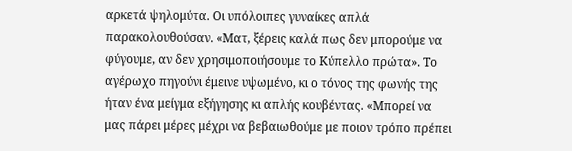αρκετά ψηλομύτα. Οι υπόλοιπες γυναίκες απλά παρακολουθούσαν. «Ματ, ξέρεις καλά πως δεν μπορούμε να φύγουμε, αν δεν χρησιμοποιήσουμε το Κύπελλο πρώτα». Το αγέρωχο πηγούνι έμεινε υψωμένο, κι ο τόνος της φωνής της ήταν ένα μείγμα εξήγησης κι απλής κουβέντας. «Μπορεί να μας πάρει μέρες μέχρι να βεβαιωθούμε με ποιον τρόπο πρέπει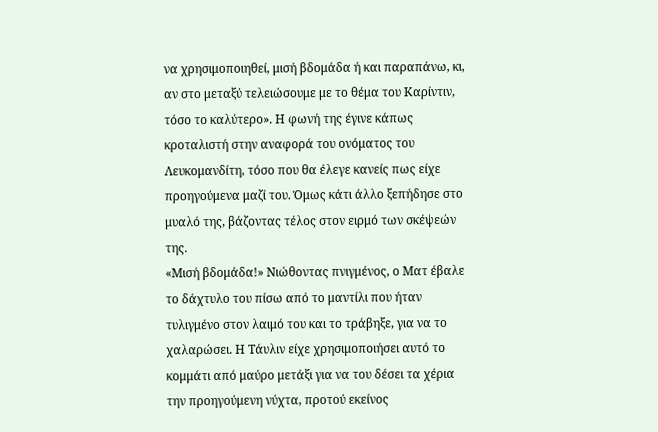να χρησιμοποιηθεί, μισή βδομάδα ή και παραπάνω, κι, αν στο μεταξύ τελειώσουμε με το θέμα του Καρίντιν, τόσο το καλύτερο». Η φωνή της έγινε κάπως κροταλιστή στην αναφορά του ονόματος του Λευκομανδίτη, τόσο που θα έλεγε κανείς πως είχε προηγούμενα μαζί του. Όμως κάτι άλλο ξεπήδησε στο μυαλό της, βάζοντας τέλος στον ειρμό των σκέψεών της.
«Μισή βδομάδα!» Νιώθοντας πνιγμένος, ο Ματ έβαλε το δάχτυλο του πίσω από το μαντίλι που ήταν τυλιγμένο στον λαιμό του και το τράβηξε, για να το χαλαρώσει. Η Τάυλιν είχε χρησιμοποιήσει αυτό το κομμάτι από μαύρο μετάξι για να του δέσει τα χέρια την προηγούμενη νύχτα, προτού εκείνος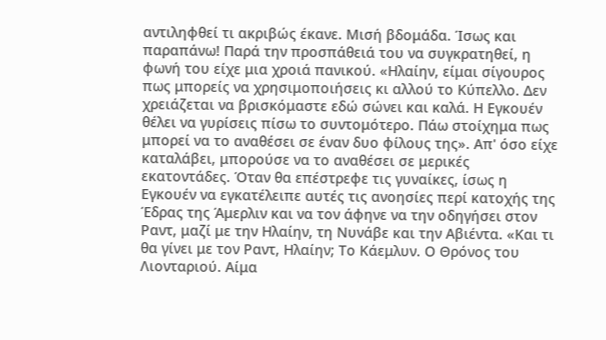αντιληφθεί τι ακριβώς έκανε. Μισή βδομάδα. Ίσως και παραπάνω! Παρά την προσπάθειά του να συγκρατηθεί, η φωνή του είχε μια χροιά πανικού. «Ηλαίην, είμαι σίγουρος πως μπορείς να χρησιμοποιήσεις κι αλλού το Κύπελλο. Δεν χρειάζεται να βρισκόμαστε εδώ σώνει και καλά. Η Εγκουέν θέλει να γυρίσεις πίσω το συντομότερο. Πάω στοίχημα πως μπορεί να το αναθέσει σε έναν δυο φίλους της». Απ' όσο είχε καταλάβει, μπορούσε να το αναθέσει σε μερικές εκατοντάδες. Όταν θα επέστρεφε τις γυναίκες, ίσως η Εγκουέν να εγκατέλειπε αυτές τις ανοησίες περί κατοχής της Έδρας της Άμερλιν και να τον άφηνε να την οδηγήσει στον Ραντ, μαζί με την Ηλαίην, τη Νυνάβε και την Αβιέντα. «Και τι θα γίνει με τον Ραντ, Ηλαίην; Το Κάεμλυν. Ο Θρόνος του Λιονταριού. Αίμα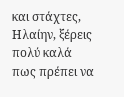και στάχτες, Ηλαίην, ξέρεις πολύ καλά πως πρέπει να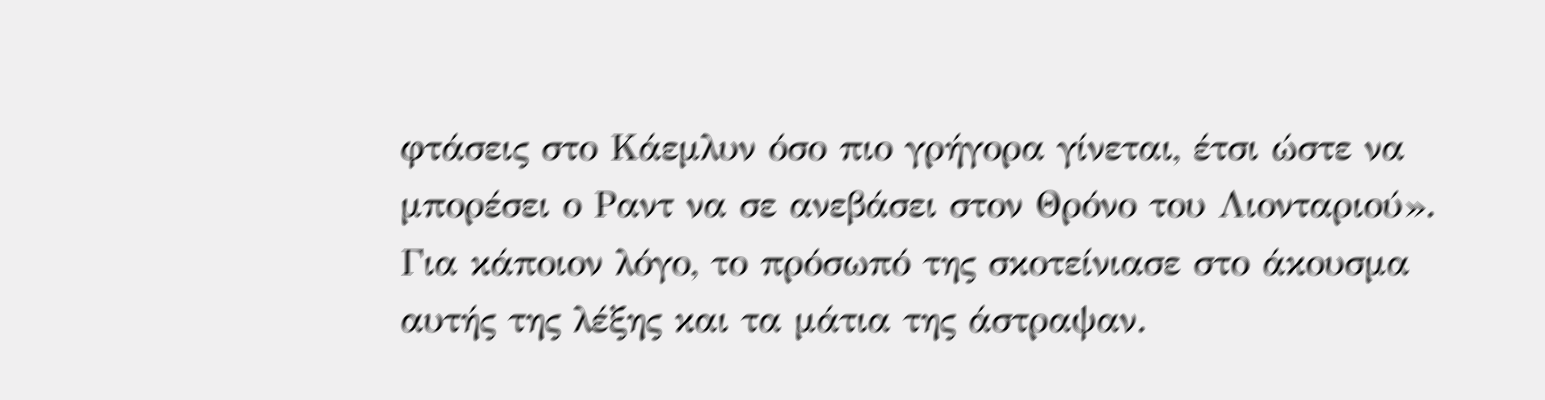φτάσεις στο Κάεμλυν όσο πιο γρήγορα γίνεται, έτσι ώστε να μπορέσει ο Ραντ να σε ανεβάσει στον Θρόνο του Λιονταριού». Για κάποιον λόγο, το πρόσωπό της σκοτείνιασε στο άκουσμα αυτής της λέξης και τα μάτια της άστραψαν.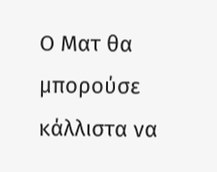Ο Ματ θα μπορούσε κάλλιστα να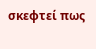σκεφτεί πως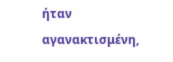ήταν αγανακτισμένη,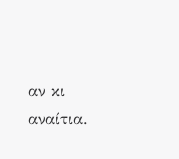αν κι αναίτια.